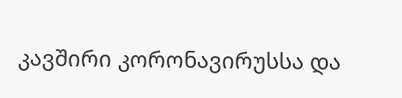კავშირი კორონავირუსსა და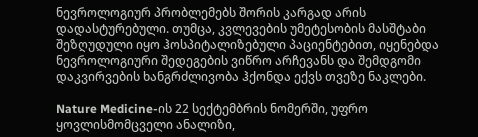ნევროლოგიურ პრობლემებს შორის კარგად არის დადასტურებული. თუმცა, კვლევების უმეტესობის მასშტაბი შეზღუდული იყო ჰოსპიტალიზებული პაციენტებით, იყენებდა ნევროლოგიური შედეგების ვიწრო არჩევანს და შემდგომი დაკვირვების ხანგრძლივობა ჰქონდა ექვს თვეზე ნაკლები.

Nature Medicine-ის 22 სექტემბრის ნომერში, უფრო ყოვლისმომცველი ანალიზი,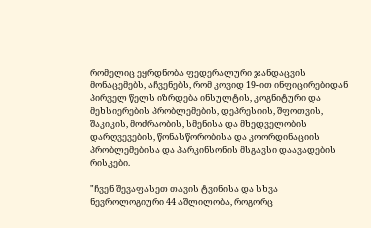რომელიც ეყრდნობა ფედერალური ჯანდაცვის მონაცემებს, აჩვენებს, რომ კოვიდ 19-ით ინფიცირებიდან პირველ წელს იზრდება ინსულტის, კოგნიტური და მეხსიერების პრობლემების, დეპრესიის, შფოთვის, შაკიკის, მოძრაობის, სმენისა და მხედველობის დარღვევების, წონასწორობისა და კოორდინაციის პრობლემებისა და პარკინსონის მსგავსი დაავადების რისკები.

"ჩვენ შევაფასეთ თავის ტვინისა და სხვა ნევროლოგიური 44 აშლილობა, როგორც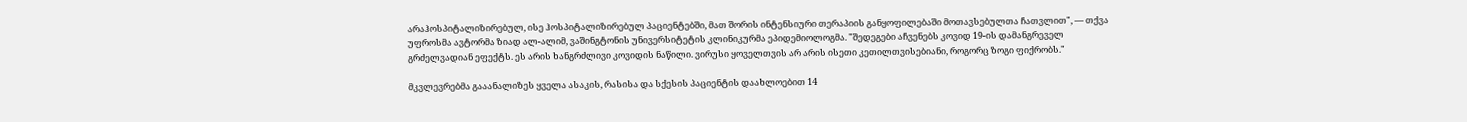არაჰოსპიტალიზირებულ, ისე ჰოსპიტალიზირებულ პაციენტებში, მათ შორის ინტენსიური თერაპიის განყოფილებაში მოთავსებულთა ჩათვლით", — თქვა უფროსმა ავტორმა ზიად ალ-ალიმ, ვაშინგტონის უნივერსიტეტის კლინიკურმა ეპიდემიოლოგმა. "შედეგები აჩვენებს კოვიდ 19-ის დამანგრეველ გრძელვადიან ეფექტს. ეს არის ხანგრძლივი კოვიდის ნაწილი. ვირუსი ყოველთვის არ არის ისეთი კეთილთვისებიანი, როგორც ზოგი ფიქრობს."

მკვლევრებმა გააანალიზეს ყველა ასაკის, რასისა და სქესის პაციენტის დაახლოებით 14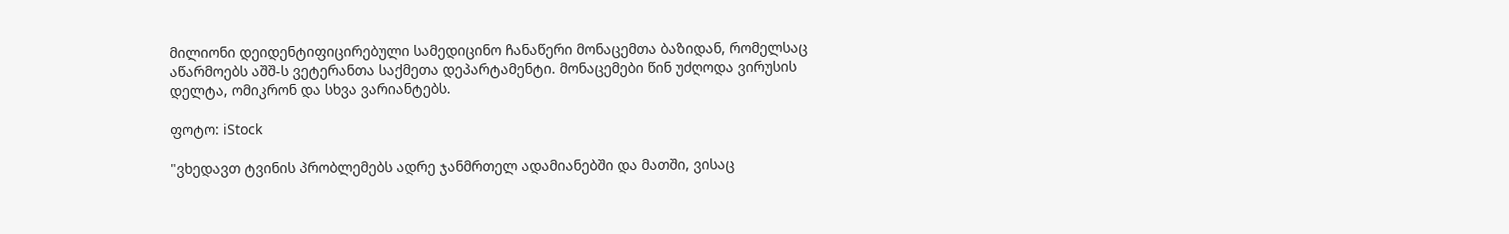მილიონი დეიდენტიფიცირებული სამედიცინო ჩანაწერი მონაცემთა ბაზიდან, რომელსაც აწარმოებს აშშ-ს ვეტერანთა საქმეთა დეპარტამენტი. მონაცემები წინ უძღოდა ვირუსის დელტა, ომიკრონ და სხვა ვარიანტებს.

ფოტო: iStock

"ვხედავთ ტვინის პრობლემებს ადრე ჯანმრთელ ადამიანებში და მათში, ვისაც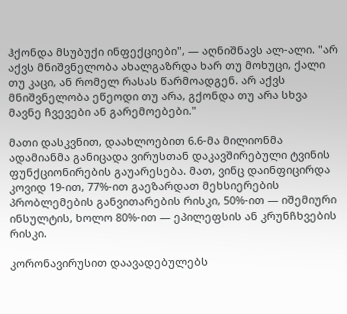ჰქონდა მსუბუქი ინფექციები", — აღნიშნავს ალ-ალი. "არ აქვს მნიშვნელობა ახალგაზრდა ხარ თუ მოხუცი, ქალი თუ კაცი, ან რომელ რასას წარმოადგენ. არ აქვს მნიშვნელობა ეწეოდი თუ არა, გქონდა თუ არა სხვა მავნე ჩვევები ან გარემოებები."

მათი დასკვნით, დაახლოებით 6.6-მა მილიონმა ადამიანმა განიცადა ვირუსთან დაკავშირებული ტვინის ფუნქციონირების გაუარესება. მათ, ვინც დაინფიცირდა კოვიდ 19-ით, 77%-ით გაეზარდათ მეხსიერების პრობლემების განვითარების რისკი, 50%-ით — იშემიური ინსულტის, ხოლო 80%-ით — ეპილეფსის ან კრუნჩხვების რისკი.

კორონავირუსით დაავადებულებს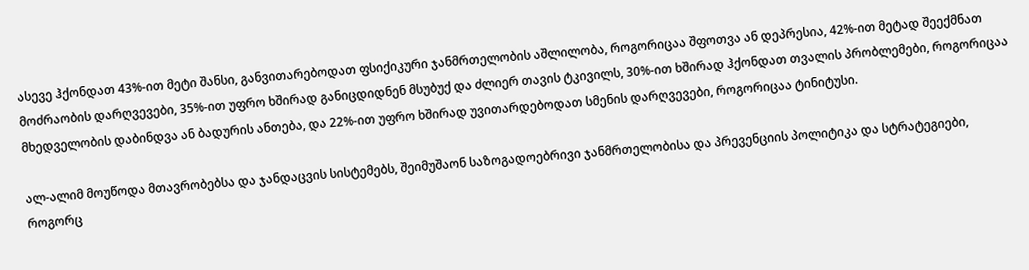ასევე ჰქონდათ 43%-ით მეტი შანსი, განვითარებოდათ ფსიქიკური ჯანმრთელობის აშლილობა, როგორიცაა შფოთვა ან დეპრესია, 42%-ით მეტად შეექმნათ მოძრაობის დარღვევები, 35%-ით უფრო ხშირად განიცდიდნენ მსუბუქ და ძლიერ თავის ტკივილს, 30%-ით ხშირად ჰქონდათ თვალის პრობლემები, როგორიცაა მხედველობის დაბინდვა ან ბადურის ანთება, და 22%-ით უფრო ხშირად უვითარდებოდათ სმენის დარღვევები, როგორიცაა ტინიტუსი.

ალ-ალიმ მოუწოდა მთავრობებსა და ჯანდაცვის სისტემებს, შეიმუშაონ საზოგადოებრივი ჯანმრთელობისა და პრევენციის პოლიტიკა და სტრატეგიები, როგორც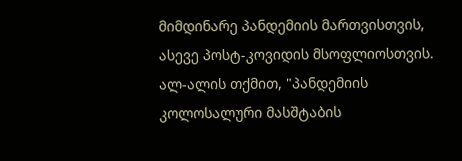მიმდინარე პანდემიის მართვისთვის, ასევე პოსტ-კოვიდის მსოფლიოსთვის. ალ-ალის თქმით, "პანდემიის კოლოსალური მასშტაბის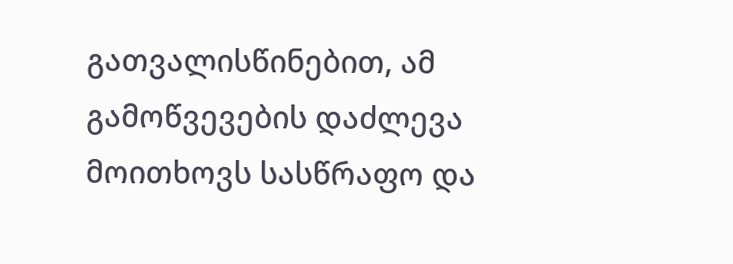გათვალისწინებით, ამ გამოწვევების დაძლევა მოითხოვს სასწრაფო და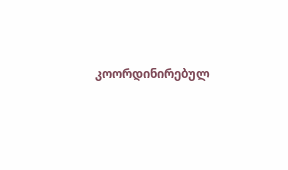კოორდინირებულ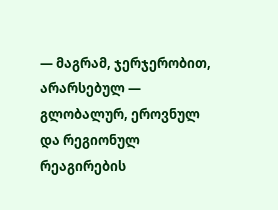— მაგრამ, ჯერჯერობით, არარსებულ — გლობალურ, ეროვნულ და რეგიონულ რეაგირების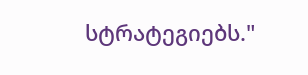სტრატეგიებს."